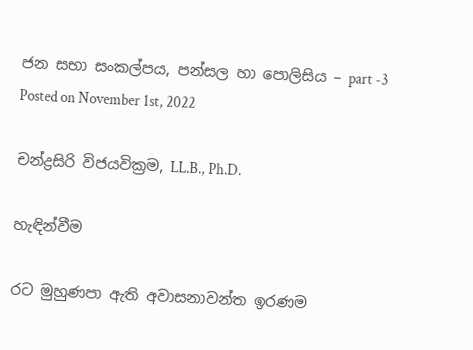ජන සභා සංකල්පය, පන්සල හා පොලිසිය – part -3
Posted on November 1st, 2022

චන්ද්‍රසිරි විජයවික්‍රම, LL.B., Ph.D.

හැඳින්වීම

රට මුහුණපා ඇති අවාසනාවන්ත ඉරණම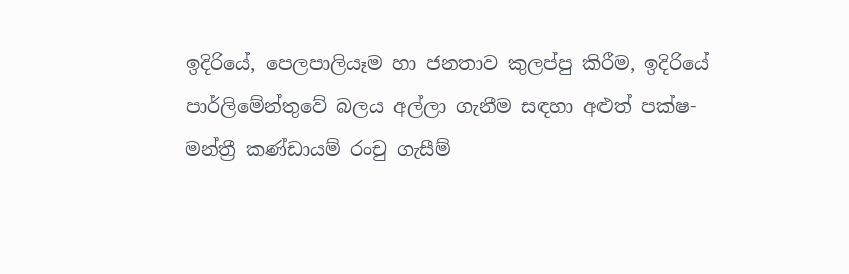ඉදිරියේ, පෙලපාලියෑම හා ජනතාව කුලප්පු කිරීම, ඉදිරියේ පාර්ලිමේන්තුවේ බලය අල්ලා ගැනීම සඳහා අළුත් පක්ෂ-මන්ත්‍රී කණ්ඩායම් රංචු ගැසීම්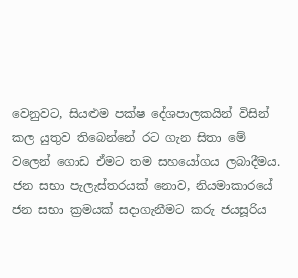වෙනුවට, සියළුම පක්ෂ දේශපාලකයින් විසින් කල යුතුව තිබෙන්නේ රට ගැන සිතා මේ වලෙන් ගොඩ ඒමට තම සහයෝගය ලබාදීමය.  ජන සභා පැලැස්තරයක් නොව, නියමාකාරයේ ජන සභා ක්‍රමයක් සදාගැනීමට කරු ජයසූරිය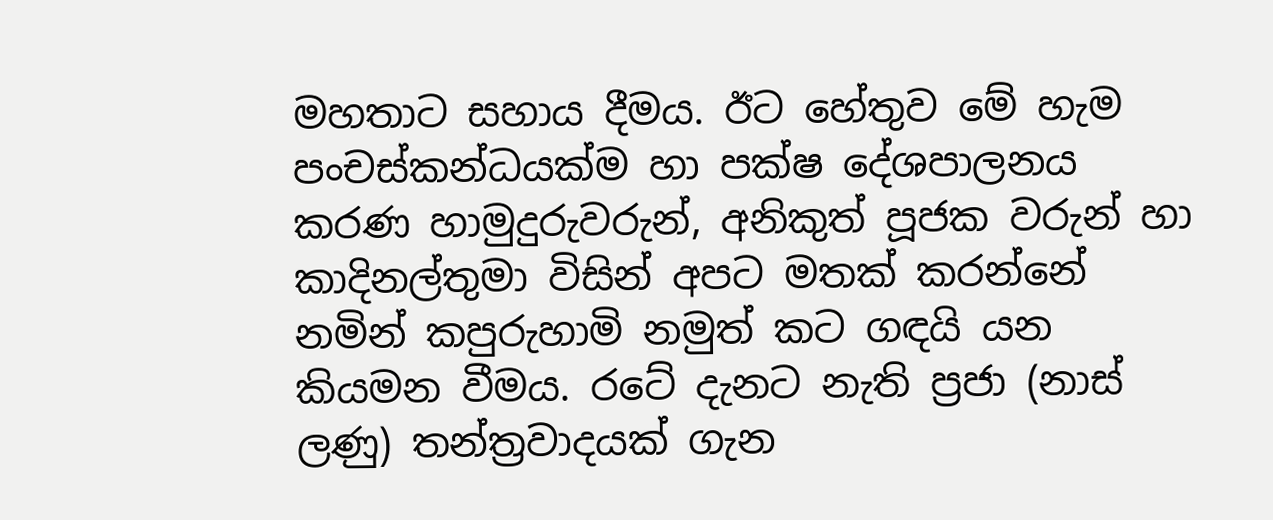මහතාට සහාය දීමය. ඊට හේතුව මේ හැම පංචස්කන්ධයක්ම හා පක්ෂ දේශපාලනය කරණ හාමුදුරුවරුන්, අනිකුත් පූජක වරුන් හා කාදිනල්තුමා විසින් අපට මතක් කරන්නේ නමින් කපුරුහාමි නමුත් කට ගඳයි යන  කියමන වීමය. රටේ දැනට නැති ප්‍රජා (නාස් ලණු) තන්ත්‍රවාදයක් ගැන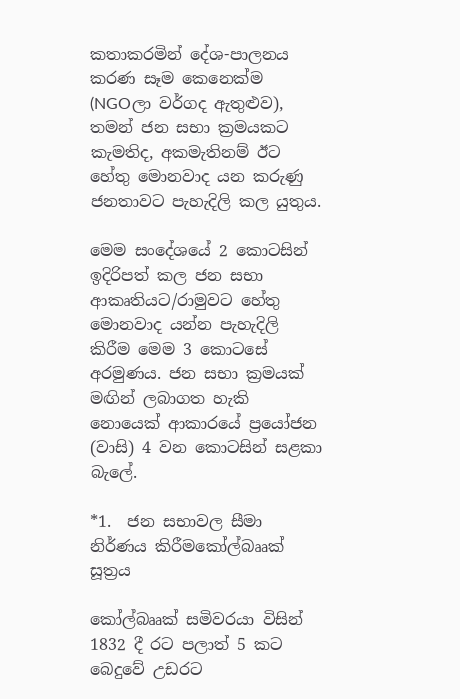කතාකරමින් දේශ-පාලනය කරණ සෑම කෙනෙක්ම (NGOලා වර්ගද ඇතුළුව), තමන් ජන සභා ක්‍රමයකට කැමතිද, අකමැතිනම් ඊට හේතු මොනවාද යන කරුණු ජනතාවට පැහැදිලි කල යුතුය.

මෙම සංදේශයේ 2 කොටසින් ඉදිරිපත් කල ජන සභා ආකෘතියට/රාමුවට හේතු මොනවාද යන්න පැහැදිලි කිරීම මෙම 3 කොටසේ අරමුණය. ජන සභා ක්‍රමයක් මඟින් ලබාගත හැකි නොයෙක් ආකාරයේ ප්‍රයෝජන (වාසි) 4 වන කොටසින් සළකා බැලේ.

*1.  ජන සභාවල සීමා නිර්ණය කිරීමකෝල්බෲක්  සූත්‍රය

කෝල්බෲක් සමිවරයා විසින් 1832 දී රට පලාත් 5 කට බෙදුවේ උඩරට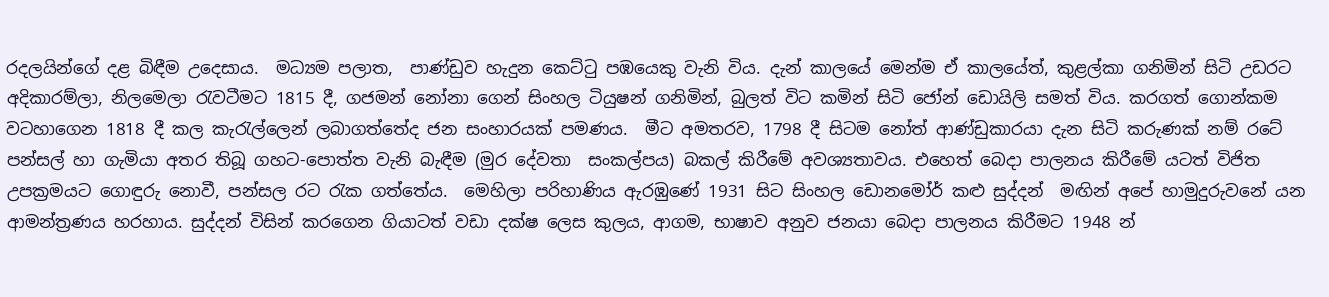රදලයින්ගේ දළ බිඳීම උදෙසාය.  මධ්‍යම පලාත,  පාණ්ඩුව හැදුන කෙට්ටු පඹයෙකු වැනි විය. දැන් කාලයේ මෙන්ම ඒ කාලයේත්, කුළල්කා ගනිමින් සිටි උඩරට අදිකාරම්ලා, නිලමෙලා රැවටීමට 1815 දී, ගජමන් නෝනා ගෙන් සිංහල ටියුෂන් ගනිමින්, බුලත් විට කමින් සිටි ජෝන් ඩොයිලි සමත් විය. කරගත් ගොන්කම වටහාගෙන 1818 දී කල කැරැල්ලෙන් ලබාගත්තේද ජන සංහාරයක් පමණය.  මීට අමතරව, 1798 දී සිටම නෝත් ආණ්ඩුකාරයා දැන සිටි කරුණක් නම් රටේ පන්සල් හා ගැමියා අතර තිබූ ගහට-පොත්ත වැනි බැඳීම (මුර දේවතා  සංකල්පය) බකල් කිරීමේ අවශ්‍යතාවය. එහෙත් බෙදා පාලනය කිරීමේ යටත් විජිත උපක්‍රමයට ගොඳුරු නොවී, පන්සල රට රැක ගත්තේය.  මෙහිලා පරිහාණිය ඇරඹුණේ 1931 සිට සිංහල ඩොනමෝර් කළු සුද්දන්  මඟින් අපේ හාමුදුරුවනේ යන ආමන්ත්‍රණය හරහාය. සුද්දන් විසින් කරගෙන ගියාටත් වඩා දක්ෂ ලෙස කුලය, ආගම, භාෂාව අනුව ජනයා බෙදා පාලනය කිරීමට 1948 න්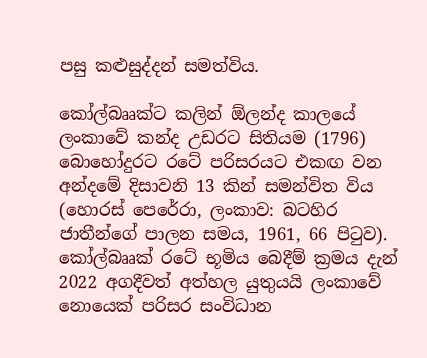පසු කළුසුද්දන් සමත්විය.

කෝල්බෲක්ට කලින් ඕලන්ද කාලයේ  ලංකාවේ කන්ද උඩරට සිතියම (1796) බොහෝදුරට රටේ පරිසරයට එකඟ වන අන්දමේ දිසාවනි 13 කින් සමන්විත විය (හොරස් පෙරේරා, ලංකාව: බටහිර ජාතීන්ගේ පාලන සමය, 1961, 66 පිටුව).  කෝල්බෲක් රටේ භූමිය බෙදීම් ක්‍රමය දැන් 2022 අගදීවත් අත්හල යුතුයයි ලංකාවේ නොයෙක් පරිසර සංවිධාන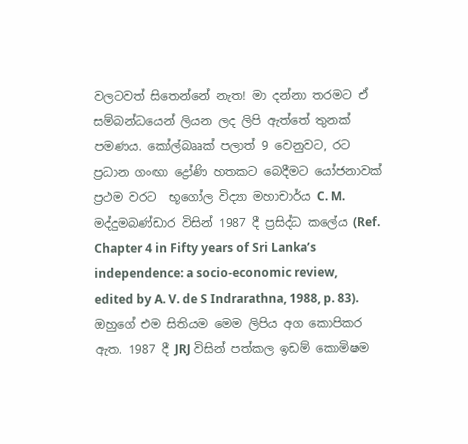වලටවත් සිතෙන්නේ නැත! මා දන්නා තරමට ඒ සම්බන්ධයෙන් ලියන ලද ලිපි ඇත්තේ තුනක් පමණය. කෝල්බෲක් පලාත් 9 වෙනුවට, රට ප්‍රධාන ගංඟා ද්‍රෝණි හතකට බෙදීමට යෝජනාවක් ප්‍රථම වරට  භූගෝල විද්‍යා මහාචාර්ය C. M. මද්දුමබණ්ඩාර විසින් 1987 දී ප්‍රසිද්ධ කලේය (Ref. Chapter 4 in Fifty years of Sri Lanka’s independence: a socio-economic review, edited by A. V. de S Indrarathna, 1988, p. 83). ඔහුගේ එම සිතියම මෙම ලිපිය අග කොපිකර ඇත. 1987 දී JRJ විසින් පත්කල ඉඩම් කොමිෂම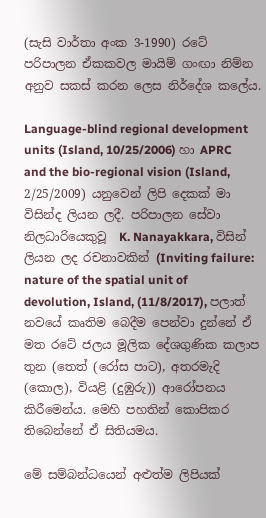(සැසි වාර්තා අංක 3-1990) රටේ පරිපාලන ඒකකවල මායිම් ගංඟා නිම්න  අනුව සකස් කරන ලෙස නිර්දේශ කලේය.

Language-blind regional development units (Island, 10/25/2006) හා APRC and the bio-regional vision (Island, 2/25/2009) යනුවෙන් ලිපි දෙකක් මා විසින්ද ලියන ලදී. පරිපාලන සේවා නිලධාරියෙකුවූ  K. Nanayakkara, විසින් ලියන ලද රචනාවකින් (Inviting failure: nature of the spatial unit of devolution, Island, (11/8/2017), පලාත් නවයේ කෘතිම බෙදීම පෙන්වා දුන්නේ ඒ මත රටේ ජලය මූලික දේශගුණික කලාප තුන (තෙත් (රෝස පාට), අතරමැදි (කොල), වියළි (දුඹුරු)) ආරෝපනය කිරීමෙන්‌ය. මෙහි පහතින් කොපිකර තිබෙන්නේ ඒ සිතියමය.

මේ සම්බන්ධයෙන් අළුත්ම ලිපියක්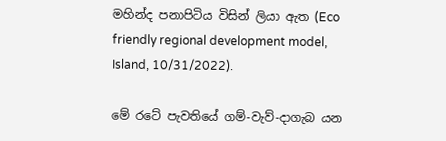මහින්ද පනාපිටිය විසින් ලියා ඇත (Eco friendly regional development model, Island, 10/31/2022).

මේ රටේ පැවතියේ ගම්-වැව්-දාගැබ යන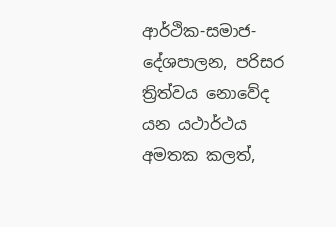ආර්ථික-සමාජ-දේශපාලන, පරිසර ත්‍රිත්වය නොවේද යන යථාර්ථය අමතක කලත්,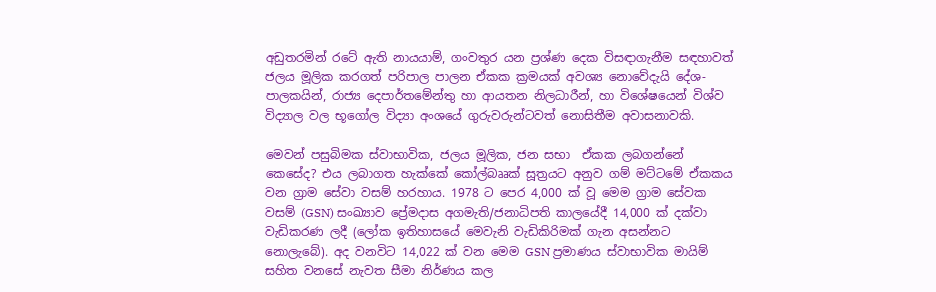අඩුතරමින් රටේ ඇති නායයාම්, ගංවතුර යන ප්‍රශ්ණ දෙක විසඳාගැනීම සඳහාවත් ජලය මූලික කරගත් පරිපාල පාලන ඒකක ක්‍රමයක් අවශ්‍ය නොවේදැයි දේශ-පාලකයින්, රාජ්‍ය දෙපාර්තමේන්තු හා ආයතන නිලධාරීන්, හා විශේෂයෙන් විශ්ව විද්‍යාල වල භූගෝල විද්‍යා අංශයේ ගුරුවරුන්ටවත් නොසිතීම අවාසනාවකි.

මෙවන් පසුබිමක ස්වාභාවික, ජලය මූලික, ජන සභා  ඒකක ලබගන්නේ කෙසේද? එය ලබාගත හැක්කේ කෝල්බෲක් සූත්‍රයට අනුව ගම් මට්ටමේ ඒකකය වන ග්‍රාම සේවා වසම් හරහාය. 1978 ට පෙර 4,000 ක් වූ මෙම ග්‍රාම සේවක වසම් (GSN) සංඛ්‍යාව ප්‍රේමදාස අගමැති/ජනාධිපති කාලයේදී 14,000 ක් දක්වා වැඩිකරණ ලදී (ලෝක ඉතිහාසයේ මෙවැනි වැඩිකිරිමක් ගැන අසන්නට නොලැබේ). අද වනවිට 14,022 ක් වන මෙම GSN ප්‍රමාණය ස්වාභාවික මායිම් සහිත වනසේ නැවත සීමා නිර්ණය කල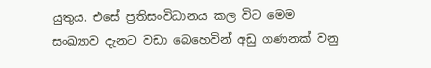යුතුය. එසේ ප්‍රතිසංවිධානය කල විට මෙම සංඛ්‍යාව දැනට වඩා බෙහෙවින් අඩු ගණනක් වනු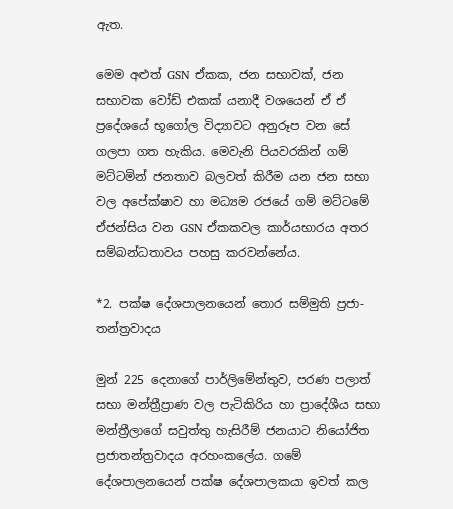ඇත.

මෙම අළුත් GSN ඒකක, ජන සභාවක්, ජන සභාවක වෝඩ් එකක් යනාදී වශයෙන් ඒ ඒ ප්‍රදේශයේ භූගෝල විද්‍යාවට අනුරූප වන සේ ගලපා ගත හැකිය. මෙවැනි පියවරකින් ගම් මට්ටමින් ජනතාව බලවත් කිරීම යන ජන සභා වල අපේක්ෂාව හා මධ්‍යම රජයේ ගම් මට්ටමේ ඒජන්සිය වන GSN ඒකකවල කාර්යභාරය අතර සම්බන්ධතාවය පහසු කරවන්නේය.

*2. පක්ෂ දේශපාලනයෙන් තොර සම්මුති ප්‍රජා-තන්ත්‍රවාදය

මුන් 225 දෙනාගේ පාර්ලිමේන්තුව, පරණ පලාත් සභා මන්ත්‍රීප්‍රාණ වල පැටිකිරිය හා ප්‍රාදේශීය සභා මන්ත්‍රීලාගේ සවුත්තු හැසිරීම් ජනයාට නියෝජිත ප්‍රජාතන්ත්‍රවාදය අරහංකලේය. ගමේ දේශපාලනයෙන් පක්ෂ දේශපාලකයා ඉවත් කල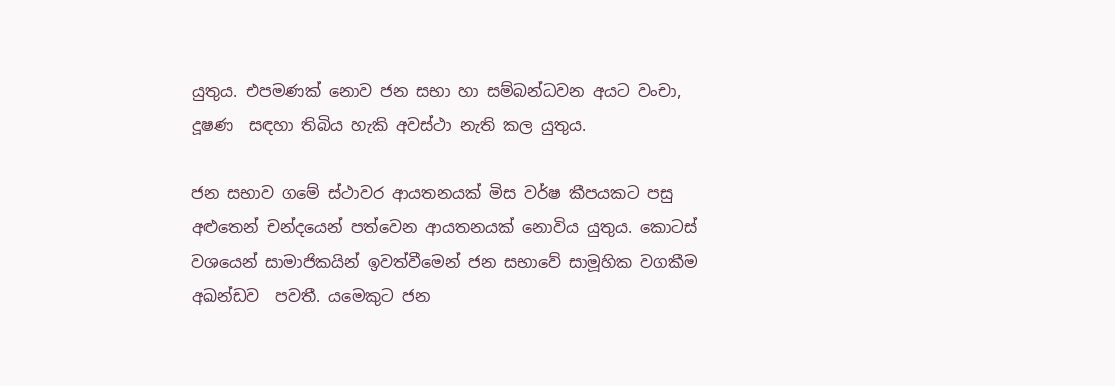යුතුය. එපමණක් නොව ජන සභා හා සම්බන්ධවන අයට වංචා, දූෂණ  සඳහා තිබිය හැකි අවස්ථා නැති කල යුතුය.

ජන සභාව ගමේ ස්ථාවර ආයතනයක් මිස වර්ෂ කීපයකට පසු අළුතෙන් චන්දයෙන් පත්වෙන ආයතනයක් නොවිය යුතුය. කොටස් වශයෙන් සාමාජිකයින් ඉවත්වීමෙන් ජන සභාවේ සාමූහික වගකීම අඛන්ඩව  පවතී. යමෙකුට ජන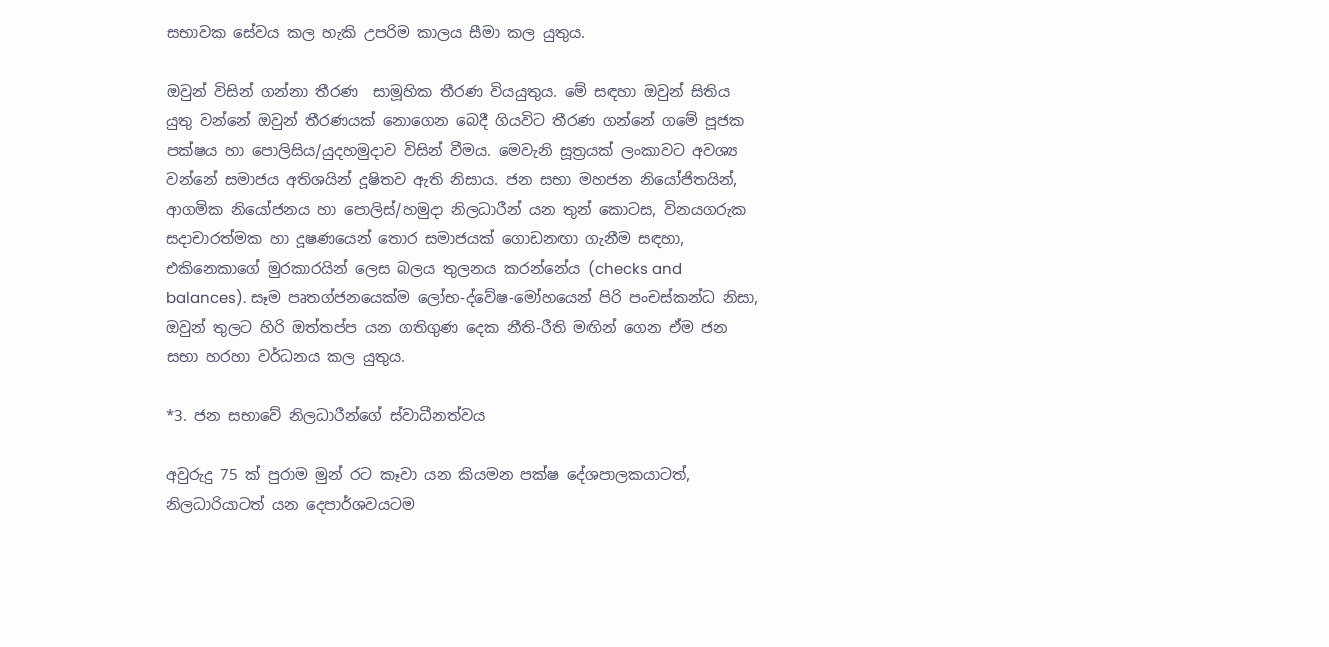සභාවක සේවය කල හැකි උපරිම කාලය සීමා කල යුතුය.

ඔවුන් විසින් ගන්නා තීරණ  සාමූහික තීරණ වියයුතුය. මේ සඳහා ඔවුන් සිතිය යුතු වන්නේ ඔවුන් තීරණයක් නොගෙන බෙදී ගියවිට තීරණ ගන්නේ ගමේ පූජක පක්ෂය හා පොලිසිය/යුදහමුදාව විසින් වීමය. මෙවැනි සූත්‍රයක් ලංකාවට අවශ්‍ය වන්නේ සමාජය අතිශයින් දූෂිතව ඇති නිසාය. ජන සභා මහජන නියෝජිතයින්, ආගමික නියෝජනය හා පොලිස්/හමුදා නිලධාරීන් යන තුන් කොටස, විනයගරුක සදාචාරත්මක හා දූෂණයෙන් තොර සමාජයක් ගොඩනඟා ගැනීම සඳහා, එකිනෙකාගේ මුරකාරයින් ලෙස බලය තුලනය කරන්නේය (checks and balances). සෑම පෘතග්ජනයෙක්ම ලෝභ-ද්වේෂ-මෝහයෙන් පිරි පංචස්කන්ධ නිසා, ඔවුන් තුලට හිරි ඔත්තප්ප යන ගතිගුණ දෙක නීති-රීති මඟින් ගෙන ඒම ජන සභා හරහා වර්ධනය කල යුතුය.

*3. ජන සභාවේ නිලධාරීන්ගේ ස්වාධීනත්වය

අවුරුදු 75 ක් පුරාම මුන් රට කෑවා යන කියමන පක්ෂ දේශපාලකයාටත්, නිලධාරියාටත් යන දෙපාර්ශවයටම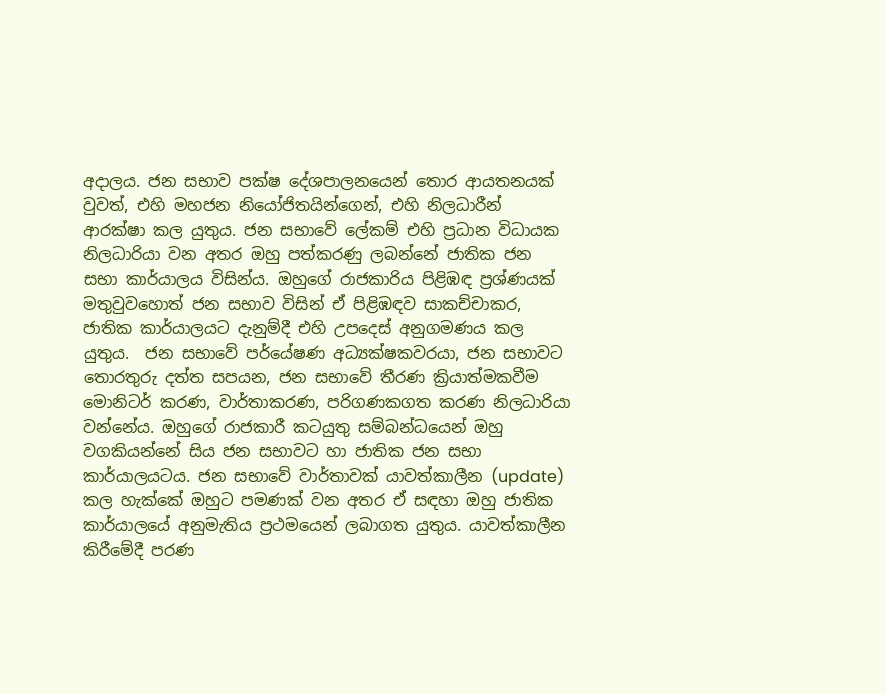අදාලය. ජන සභාව පක්ෂ දේශපාලනයෙන් තොර ආයතනයක් වුවත්, එහි මහජන නියෝජිතයින්ගෙන්, එහි නිලධාරීන් ආරක්ෂා කල යුතුය. ජන සභාවේ ලේකම් එහි ප්‍රධාන විධායක නිලධාරියා වන අතර ඔහු පත්කරණු ලබන්නේ ජාතික ජන සභා කාර්යාලය විසින්ය. ඔහුගේ රාජකාරිය පිළිඹඳ ප්‍රශ්ණයක් මතුවුවහොත් ජන සභාව විසින් ඒ පිළිඹඳව සාකච්චාකර, ජාතික කාර්යාලයට දැනුම්දී එහි උපදෙස් අනුගමණය කල යුතුය.  ජන සභාවේ පර්යේෂණ අධ්‍යක්ෂකවරයා, ජන සභාවට තොරතුරු දත්ත සපයන, ජන සභාවේ තීරණ ක්‍රියාත්මකවීම මොනිටර් කරණ, වාර්තාකරණ, පරිගණකගත කරණ නිලධාරියා වන්නේය. ඔහුගේ රාජකාරී කටයුතු සම්බන්ධයෙන් ඔහු වගකියන්නේ සිය ජන සභාවට හා ජාතික ජන සභා කාර්යාලයටය. ජන සභාවේ වාර්තාවක් යාවත්කාලීන (update) කල හැක්කේ ඔහුට පමණක් වන අතර ඒ සඳහා ඔහු ජාතික කාර්යාලයේ අනුමැතිය ප්‍රථමයෙන් ලබාගත යුතුය. යාවත්කාලීන කිරීමේදී පරණ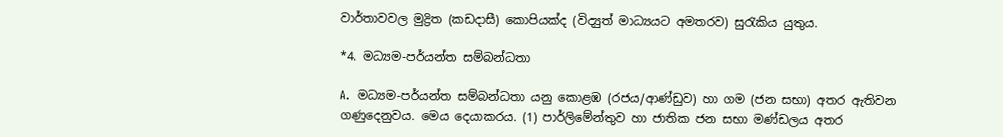වාර්තාවවල මුද්‍රිත (කඩදාසී) කොපියක්ද (විද්‍යුත් මාධ්‍යයට අමතරව) සුරැකිය යුතුය.

*4. මධ්‍යම-පර්යන්ත සම්බන්ධතා

A.  මධ්‍යම-පර්යන්ත සම්බන්ධතා යනු කොළඹ (රජය/ආණ්ඩුව) හා ගම (ජන සභා) අතර ඇතිවන  ගණුදෙනුවය. මෙය දෙයාකරය. (1) පාර්ලිමේන්තුව හා ජාතික ජන සභා මණ්ඩලය අතර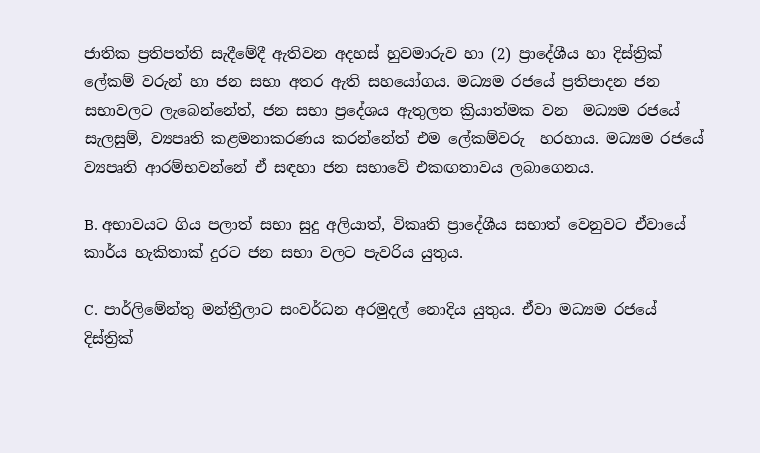ජාතික ප්‍රතිපත්ති සැදීමේදී ඇතිවන අදහස් හුවමාරුව හා (2) ප්‍රාදේශීය හා දිස්ත්‍රික් ලේකම් වරුන් හා ජන සභා අතර ඇති සහයෝගය. මධ්‍යම රජයේ ප්‍රතිපාදන ජන සභාවලට ලැබෙන්නේත්, ජන සභා ප්‍රදේශය ඇතුලත ක්‍රියාත්මක වන  මධ්‍යම රජයේ සැලසුම්, ව්‍යපෘති කළමනාකරණය කරන්නේත් එම ලේකම්වරු  හරහාය. මධ්‍යම රජයේ ව්‍යපෘති ආරම්භවන්නේ ඒ සඳහා ජන සභාවේ එකඟතාවය ලබාගෙනය.

B. අභාවයට ගිය පලාත් සභා සුදු අලියාත්, විකෘති ප්‍රාදේශීය සභාත් වෙනුවට ඒවායේ කාර්ය හැකිතාක් දුරට ජන සභා වලට පැවරිය යුතුය.

C.  පාර්ලිමේන්තු මන්ත්‍රීලාට සංවර්ධන අරමුදල් නොදිය යුතුය. ඒවා මධ්‍යම රජයේ දිස්ත්‍රික්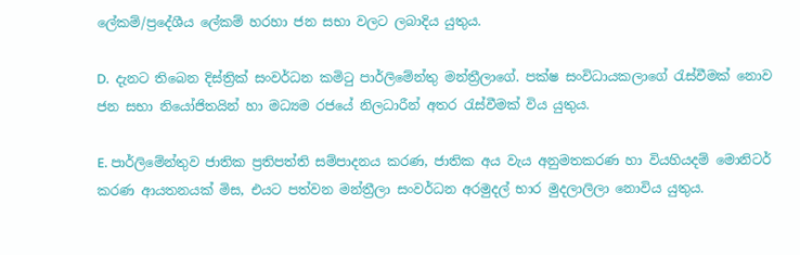ලේකම්/ප්‍රදේශීය ලේකම් හරහා ජන සභා වලට ලබාදිය යුතුය.

D.  දැනට තිබෙන දිස්ත්‍රික් සංවර්ධන කමිටු පාර්ලිමේන්තු මන්ත්‍රීලාගේ. පක්ෂ සංවිධායකලාගේ රැස්වීමක් නොව ජන සභා නියෝජිතයින් හා මධ්‍යම රජයේ නිලධාරීන් අතර රැස්වීමක් විය යුතුය.

E. පාර්ලිමේන්තුව ජාතික ප්‍රතිපත්ති සම්පාදනය කරණ, ජාතික අය වැය අනුමතකරණ හා වියහියදම් මොනිටර් කරණ ආයතනයක් මිස, එයට පත්වන මන්ත්‍රීලා සංවර්ධන අරමුදල් භාර මුදලාලිලා නොවිය යුතුය.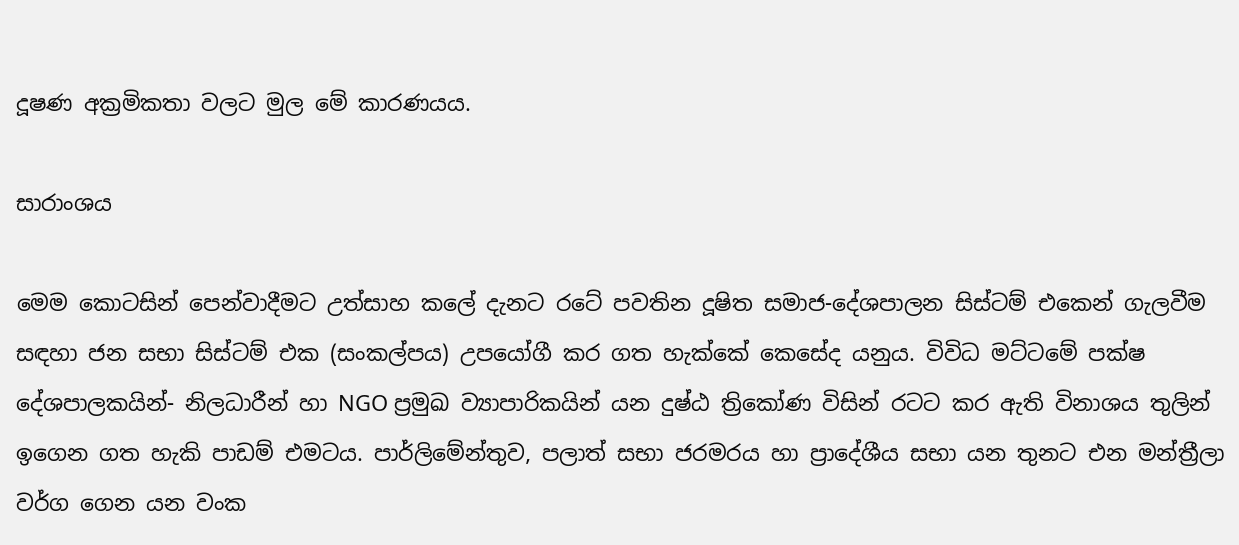දූෂණ අක්‍රමිකතා වලට මුල මේ කාරණයය.

සාරාංශය

මෙම කොටසින් පෙන්වාදීමට උත්සාහ කලේ දැනට රටේ පවතින දූෂිත සමාජ-දේශපාලන සිස්ටම් එකෙන් ගැලවීම සඳහා ජන සභා සිස්ටම් එක (සංකල්පය) උපයෝගී කර ගත හැක්කේ කෙසේද යනුය. විවිධ මට්ටමේ පක්ෂ දේශපාලකයින්- නිලධාරීන් හා NGO ප්‍රමුඛ ව්‍යාපාරිකයින් යන දුෂ්ඨ ත්‍රිකෝණ විසින් රටට කර ඇති විනාශය තුලින් ඉගෙන ගත හැකි පාඩම් එමටය. පාර්ලිමේන්තුව, පලාත් සභා ජරමරය හා ප්‍රාදේශීය සභා යන තුනට එන මන්ත්‍රීලා වර්ග ගෙන යන වංක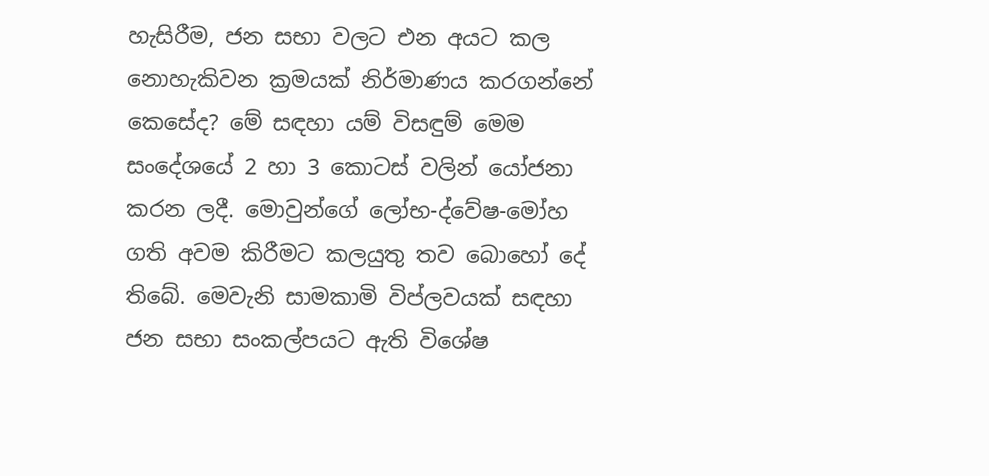හැසිරීම, ජන සභා වලට එන අයට කල නොහැකිවන ක්‍රමයක් නිර්මාණය කරගන්නේ කෙසේද? මේ සඳහා යම් විසඳුම් මෙම සංදේශයේ 2 හා 3 කොටස් වලින් යෝජනා කරන ලදී. මොවුන්ගේ ලෝභ-ද්වේෂ-මෝහ ගති අවම කිරීමට කලයුතු තව බොහෝ දේ තිබේ. මෙවැනි සාමකාමි විප්ලවයක් සඳහා ජන සභා සංකල්පයට ඇති විශේෂ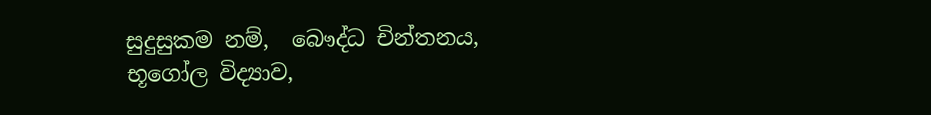සුදුසුකම නම්,  බෞද්ධ චින්තනය, භූගෝල විද්‍යාව,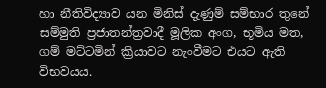හා නීතිවිද්‍යාව යන මිනිස් දැණුම් සම්භාර තුනේ සම්මුති ප්‍රජාතන්ත්‍රවාදී මූලික අංග, භූමිය මත, ගම් මට්ටමින් ක්‍රියාවට නැංවීමට එයට ඇති විභවයය.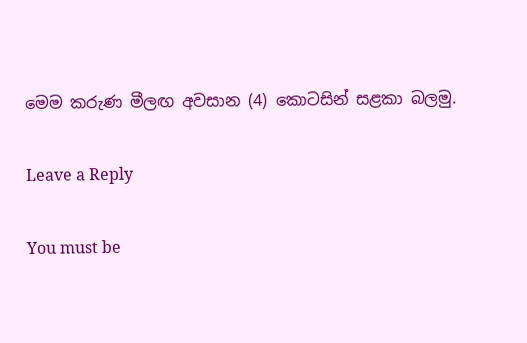මෙම කරුණ මීලඟ අවසාන (4) කොටසින් සළකා බලමු.

Leave a Reply

You must be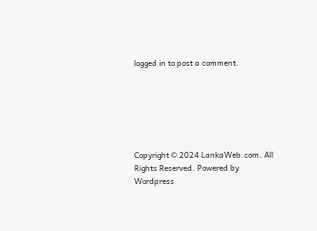logged in to post a comment.






Copyright © 2024 LankaWeb.com. All Rights Reserved. Powered by Wordpress